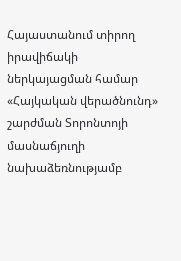Հայաստանում տիրող իրավիճակի ներկայացման համար «Հայկական վերածնունդ» շարժման Տորոնտոյի մասնաճյուղի նախաձեռնությամբ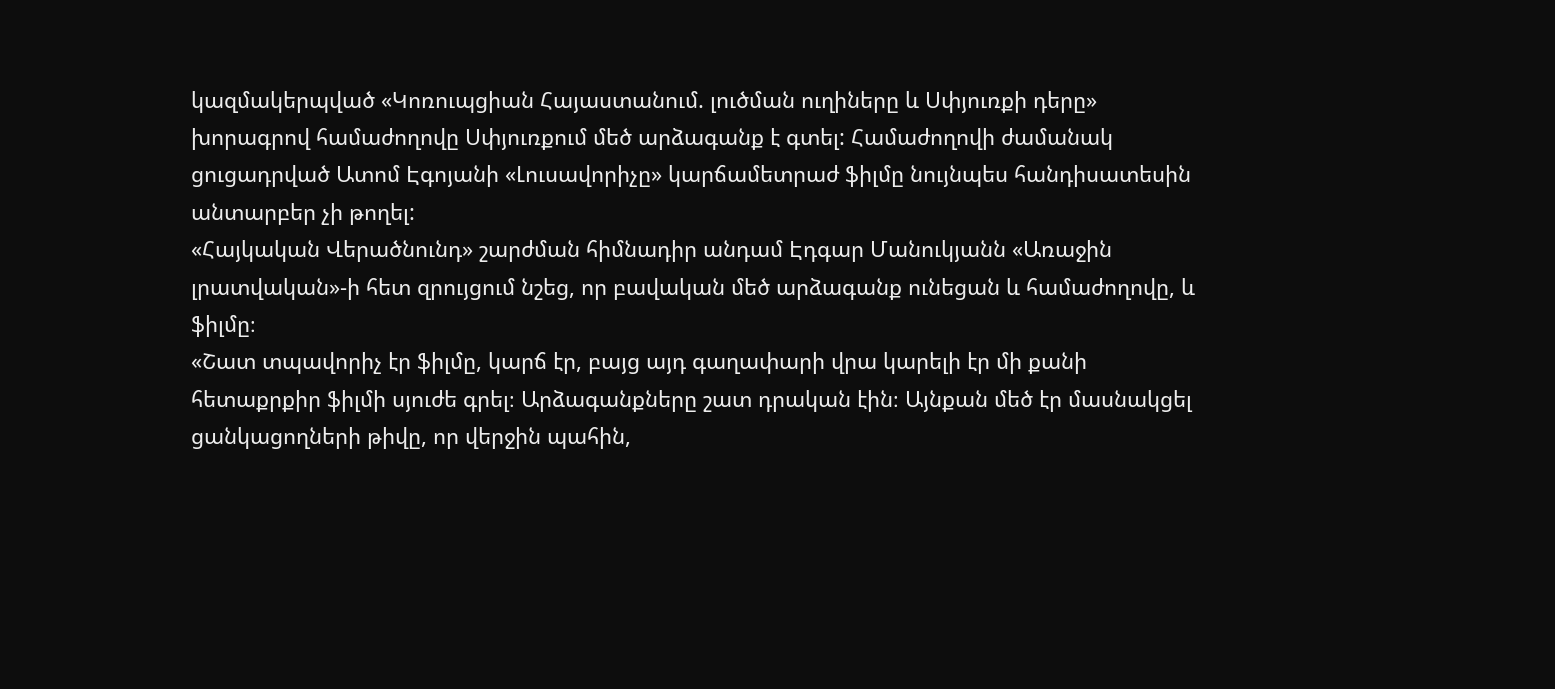կազմակերպված «Կոռուպցիան Հայաստանում. լուծման ուղիները և Սփյուռքի դերը» խորագրով համաժողովը Սփյուռքում մեծ արձագանք է գտել: Համաժողովի ժամանակ ցուցադրված Ատոմ Էգոյանի «Լուսավորիչը» կարճամետրաժ ֆիլմը նույնպես հանդիսատեսին անտարբեր չի թողել:
«Հայկական Վերածնունդ» շարժման հիմնադիր անդամ Էդգար Մանուկյանն «Առաջին լրատվական»-ի հետ զրույցում նշեց, որ բավական մեծ արձագանք ունեցան և համաժողովը, և ֆիլմը։
«Շատ տպավորիչ էր ֆիլմը, կարճ էր, բայց այդ գաղափարի վրա կարելի էր մի քանի հետաքրքիր ֆիլմի սյուժե գրել։ Արձագանքները շատ դրական էին։ Այնքան մեծ էր մասնակցել ցանկացողների թիվը, որ վերջին պահին,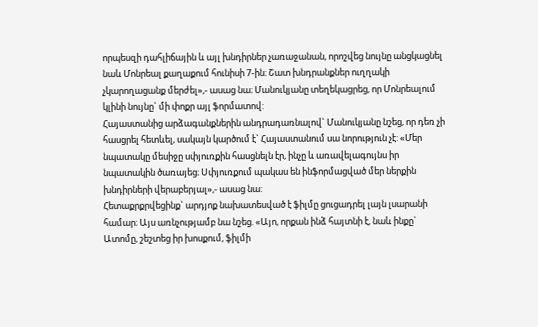որպեսզի դահլիճային և այլ խնդիրներ չառաջանան, որոշվեց նույնը անցկացնել նաև Մոնրեալ քաղաքում հունիսի 7-ին։ Շատ խնդրանքներ ուղղակի չկարողացանք մերժել»,- ասաց նա։ Մանուկյանը տեղեկացրեց, որ Մոնրեալում կլինի նույնը` մի փոքր այլ ֆորմատով:
Հայաստանից արձագանքներին անդրադառնալով` Մանուկյանը նշեց, որ դեռ չի հասցրել հետևել, սակայն կարծում է` Հայաստանում սա նորություն չէ: «Մեր նպատակը մեսիջը սփյուռքին հասցնելն էր, ինչը և առավելագույնս իր նպատակին ծառայեց։ Սփյուռքում պակաս են ինֆորմացված մեր ներքին խնդիրների վերաբերյալ»,- ասաց նա:
Հետաքրքրվեցինք` արդյոք նախատեսված է ֆիլմը ցուցադրել լայն լսարանի համար։ Այս առնչությամբ նա նշեց. «Այո, որքան ինձ հայտնի է, նաև ինքը` Ատոմը, շեշտեց իր խոսքում, ֆիլմի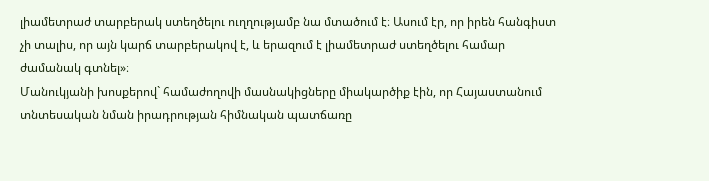լիամետրաժ տարբերակ ստեղծելու ուղղությամբ նա մտածում է։ Ասում էր, որ իրեն հանգիստ չի տալիս, որ այն կարճ տարբերակով է, և երազում է լիամետրաժ ստեղծելու համար ժամանակ գտնել»։
Մանուկյանի խոսքերով` համաժողովի մասնակիցները միակարծիք էին, որ Հայաստանում տնտեսական նման իրադրության հիմնական պատճառը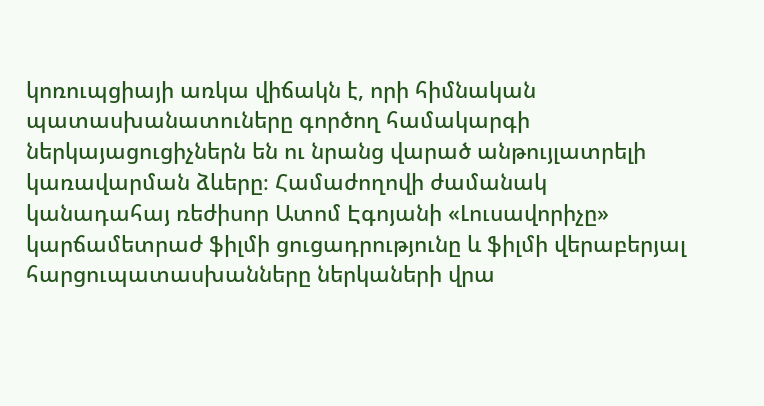կոռուպցիայի առկա վիճակն է, որի հիմնական պատասխանատուները գործող համակարգի ներկայացուցիչներն են ու նրանց վարած անթույլատրելի կառավարման ձևերը։ Համաժողովի ժամանակ կանադահայ ռեժիսոր Ատոմ Էգոյանի «Լուսավորիչը» կարճամետրաժ ֆիլմի ցուցադրությունը և ֆիլմի վերաբերյալ հարցուպատասխանները ներկաների վրա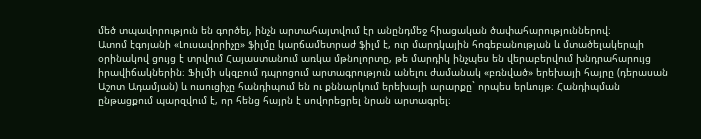մեծ տպավորություն են գործել, ինչն արտահայտվում էր անընդմեջ հիացական ծափահարություններով։
Ատոմ էգոյանի «Լուսավորիչը» ֆիլմը կարճամետրաժ ֆիլմ է, ուր մարդկային հոգեբանության և մտածելակերպի օրինակով ցույց է տրվում Հայաստանում առկա մթնոլորտը, թե մարդիկ ինչպես են վերաբերվում խնդրահարույց իրավիճակներին։ Ֆիլմի սկզբում դպրոցում արտագրություն անելու ժամանակ «բռնված» երեխայի հայրը (դերասան Աշոտ Ադամյան) և ուսուցիչը հանդիպում են ու քննարկում երեխայի արարքը` որպես երևույթ։ Հանդիպման ընթացքում պարզվում է, որ հենց հայրն է սովորեցրել նրան արտագրել։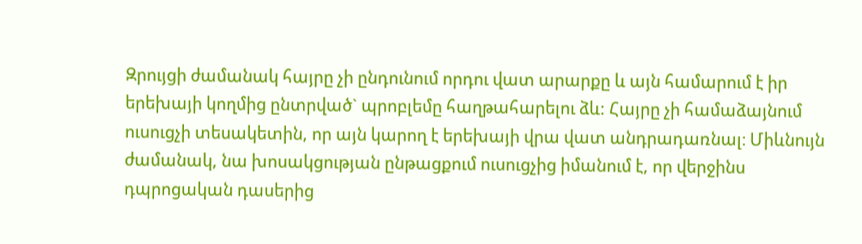Զրույցի ժամանակ հայրը չի ընդունում որդու վատ արարքը և այն համարում է իր երեխայի կողմից ընտրված` պրոբլեմը հաղթահարելու ձև: Հայրը չի համաձայնում ուսուցչի տեսակետին, որ այն կարող է երեխայի վրա վատ անդրադառնալ։ Միևնույն ժամանակ, նա խոսակցության ընթացքում ուսուցչից իմանում է, որ վերջինս դպրոցական դասերից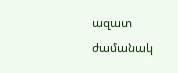ազատ ժամանակ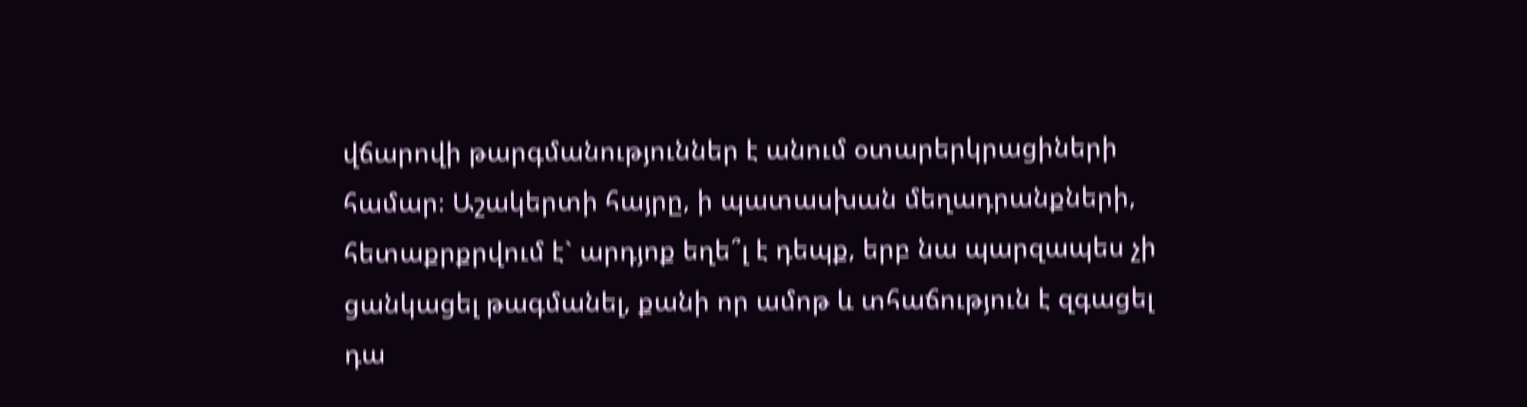վճարովի թարգմանություններ է անում օտարերկրացիների համար։ Աշակերտի հայրը, ի պատասխան մեղադրանքների, հետաքրքրվում է` արդյոք եղե՞լ է դեպք, երբ նա պարզապես չի ցանկացել թագմանել, քանի որ ամոթ և տհաճություն է զգացել դա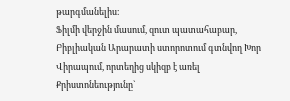թարգմանելիս։
Ֆիլմի վերջին մասում, զուտ պատահաբար, Բիբլիական Արարատի ստորոտում գտնվող Խոր Վիրապում, որտեղից սկիզբ է առել Քրիստոնեությունը`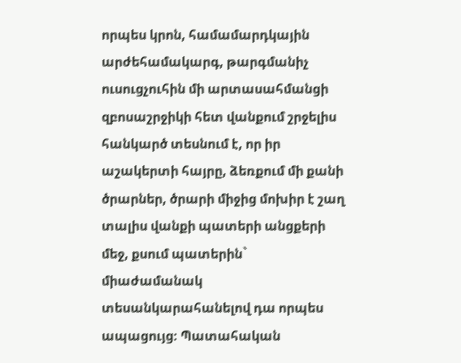որպես կրոն, համամարդկային արժեհամակարգ, թարգմանիչ ուսուցչուհին մի արտասահմանցի զբոսաշրջիկի հետ վանքում շրջելիս հանկարծ տեսնում է, որ իր աշակերտի հայրը, ձեռքում մի քանի ծրարներ, ծրարի միջից մոխիր է շաղ տալիս վանքի պատերի անցքերի մեջ, քսում պատերին` միաժամանակ տեսանկարահանելով դա որպես ապացույց։ Պատահական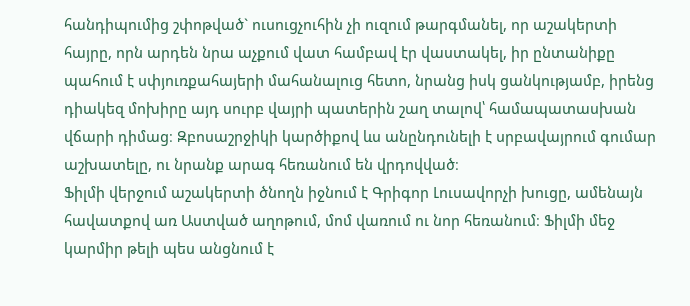հանդիպումից շփոթված` ուսուցչուհին չի ուզում թարգմանել, որ աշակերտի հայրը, որն արդեն նրա աչքում վատ համբավ էր վաստակել, իր ընտանիքը պահում է սփյուռքահայերի մահանալուց հետո, նրանց իսկ ցանկությամբ, իրենց դիակեզ մոխիրը այդ սուրբ վայրի պատերին շաղ տալով՝ համապատասխան վճարի դիմաց։ Զբոսաշրջիկի կարծիքով ևս անընդունելի է սրբավայրում գումար աշխատելը, ու նրանք արագ հեռանում են վրդովված։
Ֆիլմի վերջում աշակերտի ծնողն իջնում է Գրիգոր Լուսավորչի խուցը, ամենայն հավատքով առ Աստված աղոթում, մոմ վառում ու նոր հեռանում։ Ֆիլմի մեջ կարմիր թելի պես անցնում է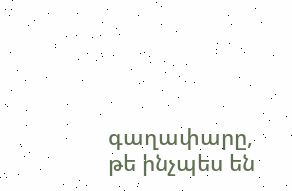գաղափարը, թե ինչպես են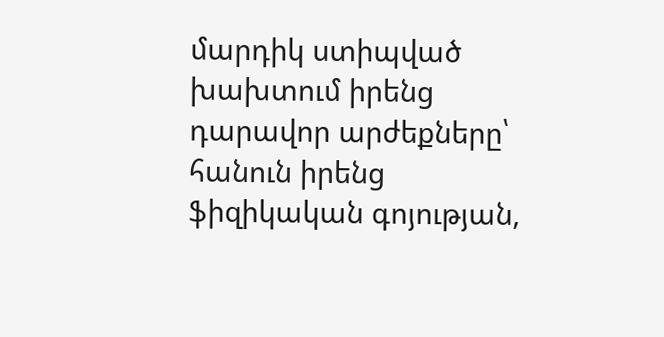մարդիկ ստիպված խախտում իրենց դարավոր արժեքները՝ հանուն իրենց ֆիզիկական գոյության,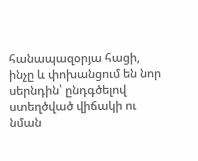հանապազօրյա հացի, ինչը և փոխանցում են նոր սերնդին՝ ընդգծելով ստեղծված վիճակի ու նման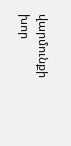վարմունքի խոր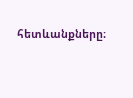հետևանքները։